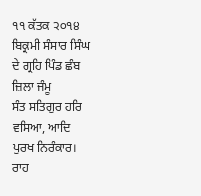੧੧ ਕੱਤਕ ੨੦੧੪ ਬਿਕ੍ਰਮੀ ਸੰਸਾਰ ਸਿੰਘ ਦੇ ਗ੍ਰਹਿ ਪਿੰਡ ਛੰਬ ਜ਼ਿਲਾ ਜੰਮੂ
ਸੰਤ ਸਤਿਗੁਰ ਹਰਿ ਵਸਿਆ, ਆਦਿ ਪੁਰਖ ਨਿਰੰਕਾਰ। ਰਾਹ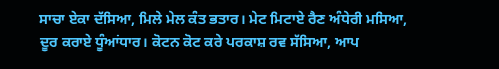ਸਾਚਾ ਏਕਾ ਦੱਸਿਆ, ਮਿਲੇ ਮੇਲ ਕੰਤ ਭਤਾਰ। ਮੇਟ ਮਿਟਾਏ ਰੈਣ ਅੰਧੇਰੀ ਮਸਿਆ, ਦੂਰ ਕਰਾਏ ਧੂੰਆਂਧਾਰ। ਕੋਟਨ ਕੋਟ ਕਰੇ ਪਰਕਾਸ਼ ਰਵ ਸੱਸਿਆ, ਆਪ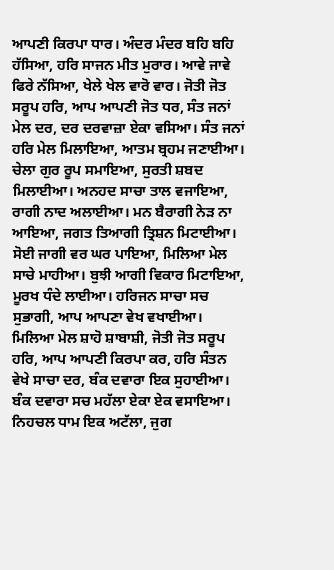ਆਪਣੀ ਕਿਰਪਾ ਧਾਰ। ਅੰਦਰ ਮੰਦਰ ਬਹਿ ਬਹਿ ਹੱਸਿਆ, ਹਰਿ ਸਾਜਨ ਮੀਤ ਮੁਰਾਰ। ਆਵੇ ਜਾਵੇ ਫਿਰੇ ਨੱਸਿਆ, ਖੇਲੇ ਖੇਲ ਵਾਰੋ ਵਾਰ। ਜੋਤੀ ਜੋਤ ਸਰੂਪ ਹਰਿ, ਆਪ ਆਪਣੀ ਜੋਤ ਧਰ, ਸੰਤ ਜਨਾਂ ਮੇਲ ਦਰ, ਦਰ ਦਰਵਾਜ਼ਾ ਏਕਾ ਵਸਿਆ। ਸੰਤ ਜਨਾਂ ਹਰਿ ਮੇਲ ਮਿਲਾਇਆ, ਆਤਮ ਬ੍ਰਹਮ ਜਣਾਈਆ। ਚੇਲਾ ਗੁਰ ਰੂਪ ਸਮਾਇਆ, ਸੁਰਤੀ ਸ਼ਬਦ ਮਿਲਾਈਆ। ਅਨਹਦ ਸਾਚਾ ਤਾਲ ਵਜਾਇਆ, ਰਾਗੀ ਨਾਦ ਅਲਾਈਆ। ਮਨ ਬੈਰਾਗੀ ਨੇੜ ਨਾ ਆਇਆ, ਜਗਤ ਤਿਆਗੀ ਤ੍ਰਿਸ਼ਨ ਮਿਟਾਈਆ। ਸੋਈ ਜਾਗੀ ਵਰ ਘਰ ਪਾਇਆ, ਮਿਲਿਆ ਮੇਲ ਸਾਚੇ ਮਾਹੀਆ। ਬੁਝੀ ਆਗੀ ਵਿਕਾਰ ਮਿਟਾਇਆ, ਮੂਰਖ ਧੰਦੇ ਲਾਈਆ। ਹਰਿਜਨ ਸਾਚਾ ਸਚ ਸੁਭਾਗੀ, ਆਪ ਆਪਣਾ ਵੇਖ ਵਖਾਈਆ। ਮਿਲਿਆ ਮੇਲ ਸ਼ਾਹੋ ਸ਼ਾਬਾਸ਼ੀ, ਜੋਤੀ ਜੋਤ ਸਰੂਪ ਹਰਿ, ਆਪ ਆਪਣੀ ਕਿਰਪਾ ਕਰ, ਹਰਿ ਸੰਤਨ ਵੇਖੇ ਸਾਚਾ ਦਰ, ਬੰਕ ਦਵਾਰਾ ਇਕ ਸੁਹਾਈਆ। ਬੰਕ ਦਵਾਰਾ ਸਚ ਮਹੱਲਾ ਏਕਾ ਏਕ ਵਸਾਇਆ। ਨਿਹਚਲ ਧਾਮ ਇਕ ਅਟੱਲਾ, ਜੁਗ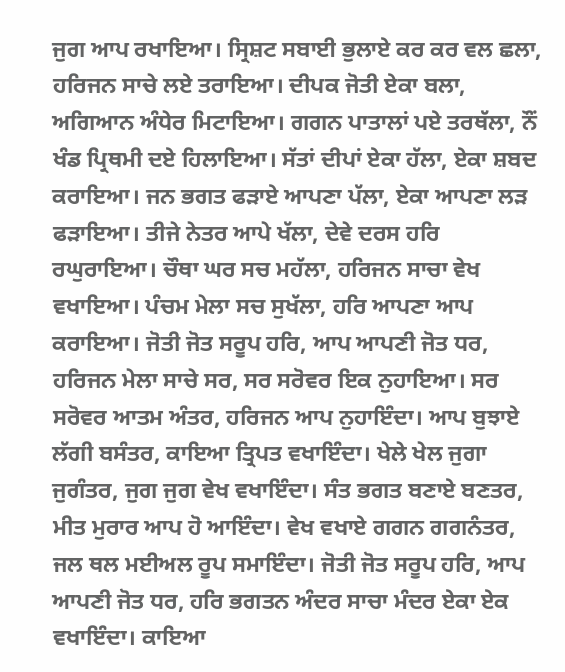ਜੁਗ ਆਪ ਰਖਾਇਆ। ਸ੍ਰਿਸ਼ਟ ਸਬਾਈ ਭੁਲਾਏ ਕਰ ਕਰ ਵਲ ਛਲਾ, ਹਰਿਜਨ ਸਾਚੇ ਲਏ ਤਰਾਇਆ। ਦੀਪਕ ਜੋਤੀ ਏਕਾ ਬਲਾ, ਅਗਿਆਨ ਅੰਧੇਰ ਮਿਟਾਇਆ। ਗਗਨ ਪਾਤਾਲਾਂ ਪਏ ਤਰਥੱਲਾ, ਨੌਂ ਖੰਡ ਪ੍ਰਿਥਮੀ ਦਏ ਹਿਲਾਇਆ। ਸੱਤਾਂ ਦੀਪਾਂ ਏਕਾ ਹੱਲਾ, ਏਕਾ ਸ਼ਬਦ ਕਰਾਇਆ। ਜਨ ਭਗਤ ਫੜਾਏ ਆਪਣਾ ਪੱਲਾ, ਏਕਾ ਆਪਣਾ ਲੜ ਫੜਾਇਆ। ਤੀਜੇ ਨੇਤਰ ਆਪੇ ਖੱਲਾ, ਦੇਵੇ ਦਰਸ ਹਰਿ ਰਘੁਰਾਇਆ। ਚੌਥਾ ਘਰ ਸਚ ਮਹੱਲਾ, ਹਰਿਜਨ ਸਾਚਾ ਵੇਖ ਵਖਾਇਆ। ਪੰਚਮ ਮੇਲਾ ਸਚ ਸੁਖੱਲਾ, ਹਰਿ ਆਪਣਾ ਆਪ ਕਰਾਇਆ। ਜੋਤੀ ਜੋਤ ਸਰੂਪ ਹਰਿ, ਆਪ ਆਪਣੀ ਜੋਤ ਧਰ, ਹਰਿਜਨ ਮੇਲਾ ਸਾਚੇ ਸਰ, ਸਰ ਸਰੋਵਰ ਇਕ ਨੁਹਾਇਆ। ਸਰ ਸਰੋਵਰ ਆਤਮ ਅੰਤਰ, ਹਰਿਜਨ ਆਪ ਨੁਹਾਇੰਦਾ। ਆਪ ਬੁਝਾਏ ਲੱਗੀ ਬਸੰਤਰ, ਕਾਇਆ ਤ੍ਰਿਪਤ ਵਖਾਇੰਦਾ। ਖੇਲੇ ਖੇਲ ਜੁਗਾ ਜੁਗੰਤਰ, ਜੁਗ ਜੁਗ ਵੇਖ ਵਖਾਇੰਦਾ। ਸੰਤ ਭਗਤ ਬਣਾਏ ਬਣਤਰ, ਮੀਤ ਮੁਰਾਰ ਆਪ ਹੋ ਆਇੰਦਾ। ਵੇਖ ਵਖਾਏ ਗਗਨ ਗਗਨੰਤਰ, ਜਲ ਥਲ ਮਈਅਲ ਰੂਪ ਸਮਾਇੰਦਾ। ਜੋਤੀ ਜੋਤ ਸਰੂਪ ਹਰਿ, ਆਪ ਆਪਣੀ ਜੋਤ ਧਰ, ਹਰਿ ਭਗਤਨ ਅੰਦਰ ਸਾਚਾ ਮੰਦਰ ਏਕਾ ਏਕ ਵਖਾਇੰਦਾ। ਕਾਇਆ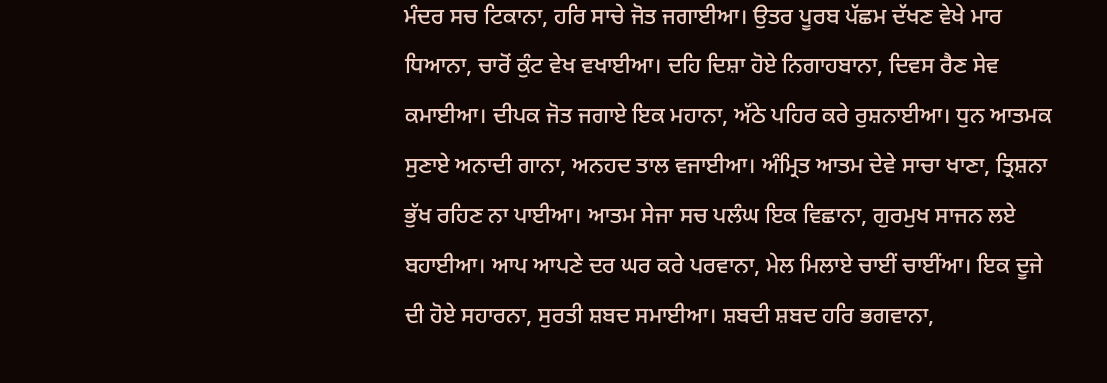ਮੰਦਰ ਸਚ ਟਿਕਾਨਾ, ਹਰਿ ਸਾਚੇ ਜੋਤ ਜਗਾਈਆ। ਉਤਰ ਪੂਰਬ ਪੱਛਮ ਦੱਖਣ ਵੇਖੇ ਮਾਰ ਧਿਆਨਾ, ਚਾਰੋਂ ਕੁੰਟ ਵੇਖ ਵਖਾਈਆ। ਦਹਿ ਦਿਸ਼ਾ ਹੋਏ ਨਿਗਾਹਬਾਨਾ, ਦਿਵਸ ਰੈਣ ਸੇਵ ਕਮਾਈਆ। ਦੀਪਕ ਜੋਤ ਜਗਾਏ ਇਕ ਮਹਾਨਾ, ਅੱਠੇ ਪਹਿਰ ਕਰੇ ਰੁਸ਼ਨਾਈਆ। ਧੁਨ ਆਤਮਕ ਸੁਣਾਏ ਅਨਾਦੀ ਗਾਨਾ, ਅਨਹਦ ਤਾਲ ਵਜਾਈਆ। ਅੰਮ੍ਰਿਤ ਆਤਮ ਦੇਵੇ ਸਾਚਾ ਖਾਣਾ, ਤ੍ਰਿਸ਼ਨਾ ਭੁੱਖ ਰਹਿਣ ਨਾ ਪਾਈਆ। ਆਤਮ ਸੇਜਾ ਸਚ ਪਲੰਘ ਇਕ ਵਿਛਾਨਾ, ਗੁਰਮੁਖ ਸਾਜਨ ਲਏ ਬਹਾਈਆ। ਆਪ ਆਪਣੇ ਦਰ ਘਰ ਕਰੇ ਪਰਵਾਨਾ, ਮੇਲ ਮਿਲਾਏ ਚਾਈਂ ਚਾਈਂਆ। ਇਕ ਦੂਜੇ ਦੀ ਹੋਏ ਸਹਾਰਨਾ, ਸੁਰਤੀ ਸ਼ਬਦ ਸਮਾਈਆ। ਸ਼ਬਦੀ ਸ਼ਬਦ ਹਰਿ ਭਗਵਾਨਾ,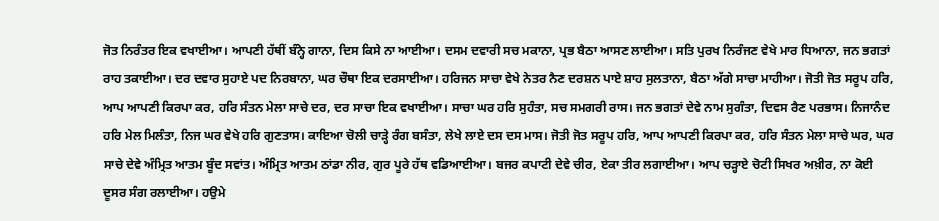ਜੋਤ ਨਿਰੰਤਰ ਇਕ ਵਖਾਈਆ। ਆਪਣੀ ਹੱਥੀਂ ਬੰਨ੍ਹੇ ਗਾਨਾ, ਦਿਸ ਕਿਸੇ ਨਾ ਆਈਆ। ਦਸਮ ਦਵਾਰੀ ਸਚ ਮਕਾਨਾ, ਪ੍ਰਭ ਬੈਠਾ ਆਸਣ ਲਾਈਆ। ਸਤਿ ਪੁਰਖ ਨਿਰੰਜਣ ਵੇਖੇ ਮਾਰ ਧਿਆਨਾ, ਜਨ ਭਗਤਾਂ ਰਾਹ ਤਕਾਈਆ। ਦਰ ਦਵਾਰ ਸੁਹਾਏ ਪਦ ਨਿਰਬਾਨਾ, ਘਰ ਚੌਥਾ ਇਕ ਦਰਸਾਈਆ। ਹਰਿਜਨ ਸਾਚਾ ਵੇਖੇ ਨੇਤਰ ਨੈਣ ਦਰਸ਼ਨ ਪਾਏ ਸ਼ਾਹ ਸੁਲਤਾਨਾ, ਬੈਠਾ ਅੱਗੇ ਸਾਚਾ ਮਾਹੀਆ। ਜੋਤੀ ਜੋਤ ਸਰੂਪ ਹਰਿ, ਆਪ ਆਪਣੀ ਕਿਰਪਾ ਕਰ, ਹਰਿ ਸੰਤਨ ਮੇਲਾ ਸਾਚੇ ਦਰ, ਦਰ ਸਾਚਾ ਇਕ ਵਖਾਈਆ। ਸਾਚਾ ਘਰ ਹਰਿ ਸੁਹੰਤਾ, ਸਚ ਸਮਗਰੀ ਰਾਸ। ਜਨ ਭਗਤਾਂ ਦੇਵੇ ਨਾਮ ਸੁਗੰਤਾ, ਦਿਵਸ ਰੈਣ ਪਰਭਾਸ। ਨਿਜਾਨੰਦ ਹਰਿ ਮੇਲ ਮਿਲੰਤਾ, ਨਿਜ ਘਰ ਵੇਖੇ ਹਰਿ ਗੁਣਤਾਸ। ਕਾਇਆ ਚੋਲੀ ਚਾੜ੍ਹੇ ਰੰਗ ਬਸੰਤਾ, ਲੇਖੇ ਲਾਏ ਦਸ ਦਸ ਮਾਸ। ਜੋਤੀ ਜੋਤ ਸਰੂਪ ਹਰਿ, ਆਪ ਆਪਣੀ ਕਿਰਪਾ ਕਰ, ਹਰਿ ਸੰਤਨ ਮੇਲਾ ਸਾਚੇ ਘਰ, ਘਰ ਸਾਚੇ ਦੇਵੇ ਅੰਮ੍ਰਿਤ ਆਤਮ ਬੂੰਦ ਸਵਾਂਤ। ਅੰਮ੍ਰਿਤ ਆਤਮ ਠਾਂਡਾ ਨੀਰ, ਗੁਰ ਪੂਰੇ ਹੱਥ ਵਡਿਆਈਆ। ਬਜਰ ਕਪਾਟੀ ਦੇਵੇ ਚੀਰ, ਏਕਾ ਤੀਰ ਲਗਾਈਆ। ਆਪ ਚੜ੍ਹਾਏ ਚੋਟੀ ਸਿਖਰ ਅਖ਼ੀਰ, ਨਾ ਕੋਈ ਦੂਸਰ ਸੰਗ ਰਲਾਈਆ। ਹਉਮੇ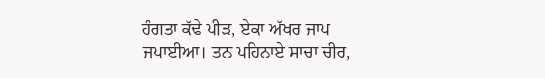ਹੰਗਤਾ ਕੱਢੇ ਪੀੜ, ਏਕਾ ਅੱਖਰ ਜਾਪ ਜਪਾਈਆ। ਤਨ ਪਹਿਨਾਏ ਸਾਚਾ ਚੀਰ,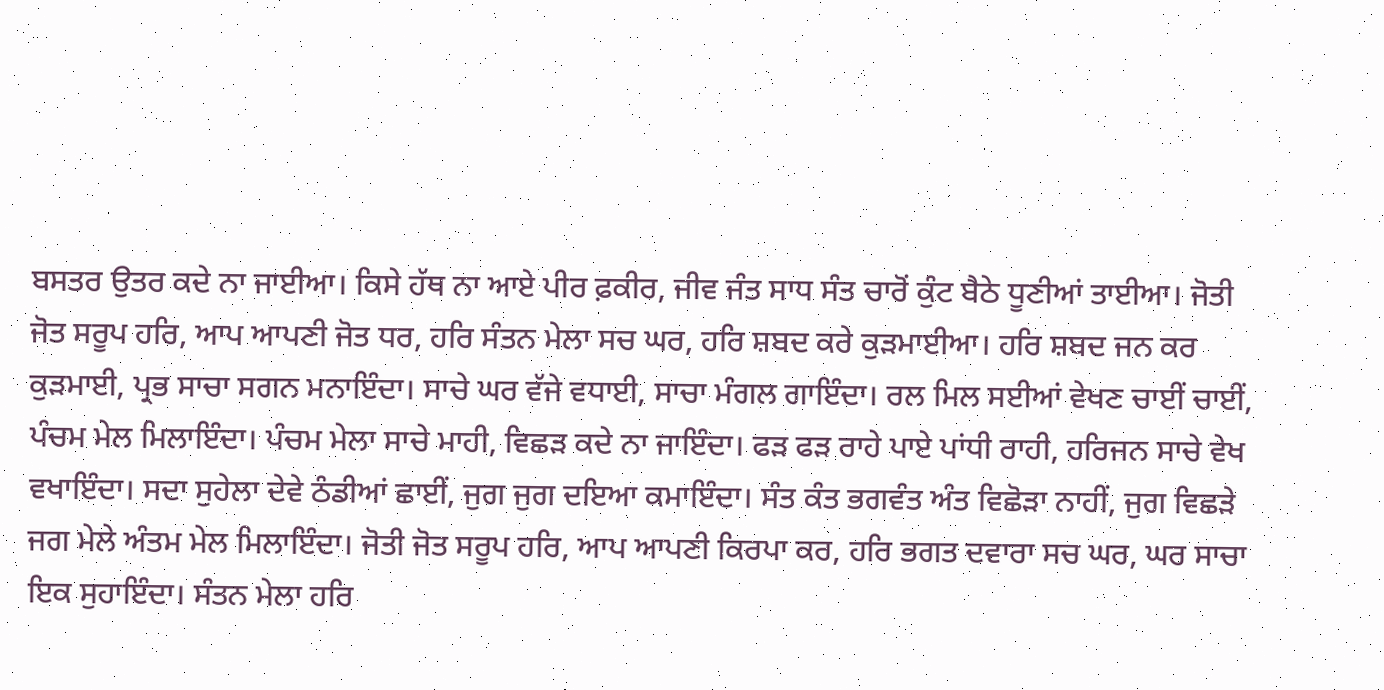ਬਸਤਰ ਉਤਰ ਕਦੇ ਨਾ ਜਾਈਆ। ਕਿਸੇ ਹੱਥ ਨਾ ਆਏ ਪੀਰ ਫ਼ਕੀਰ, ਜੀਵ ਜੰਤ ਸਾਧ ਸੰਤ ਚਾਰੋਂ ਕੁੰਟ ਬੈਠੇ ਧੂਣੀਆਂ ਤਾਈਆ। ਜੋਤੀ ਜੋਤ ਸਰੂਪ ਹਰਿ, ਆਪ ਆਪਣੀ ਜੋਤ ਧਰ, ਹਰਿ ਸੰਤਨ ਮੇਲਾ ਸਚ ਘਰ, ਹਰਿ ਸ਼ਬਦ ਕਰੇ ਕੁੜਮਾਈਆ। ਹਰਿ ਸ਼ਬਦ ਜਨ ਕਰ ਕੁੜਮਾਈ, ਪ੍ਰਭ ਸਾਚਾ ਸਗਨ ਮਨਾਇੰਦਾ। ਸਾਚੇ ਘਰ ਵੱਜੇ ਵਧਾਈ, ਸਾਚਾ ਮੰਗਲ ਗਾਇੰਦਾ। ਰਲ ਮਿਲ ਸਈਆਂ ਵੇਖਣ ਚਾਈਂ ਚਾਈਂ, ਪੰਚਮ ਮੇਲ ਮਿਲਾਇੰਦਾ। ਪੰਚਮ ਮੇਲਾ ਸਾਚੇ ਮਾਹੀ, ਵਿਛੜ ਕਦੇ ਨਾ ਜਾਇੰਦਾ। ਫੜ ਫੜ ਰਾਹੇ ਪਾਏ ਪਾਂਧੀ ਰਾਹੀ, ਹਰਿਜਨ ਸਾਚੇ ਵੇਖ ਵਖਾਇੰਦਾ। ਸਦਾ ਸੁਹੇਲਾ ਦੇਵੇ ਠੰਡੀਆਂ ਛਾਈਂ, ਜੁਗ ਜੁਗ ਦਇਆ ਕਮਾਇੰਦਾ। ਸੰਤ ਕੰਤ ਭਗਵੰਤ ਅੰਤ ਵਿਛੋੜਾ ਨਾਹੀਂ, ਜੁਗ ਵਿਛੜੇ ਜਗ ਮੇਲੇ ਅੰਤਮ ਮੇਲ ਮਿਲਾਇੰਦਾ। ਜੋਤੀ ਜੋਤ ਸਰੂਪ ਹਰਿ, ਆਪ ਆਪਣੀ ਕਿਰਪਾ ਕਰ, ਹਰਿ ਭਗਤ ਦਵਾਰਾ ਸਚ ਘਰ, ਘਰ ਸਾਚਾ ਇਕ ਸੁਹਾਇੰਦਾ। ਸੰਤਨ ਮੇਲਾ ਹਰਿ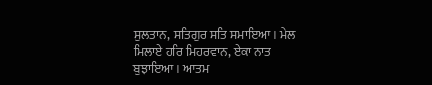ਸੁਲਤਾਨ, ਸਤਿਗੁਰ ਸਤਿ ਸਮਾਇਆ। ਮੇਲ ਮਿਲਾਏ ਹਰਿ ਮਿਹਰਵਾਨ, ਏਕਾ ਨਾਤ ਬੁਝਾਇਆ। ਆਤਮ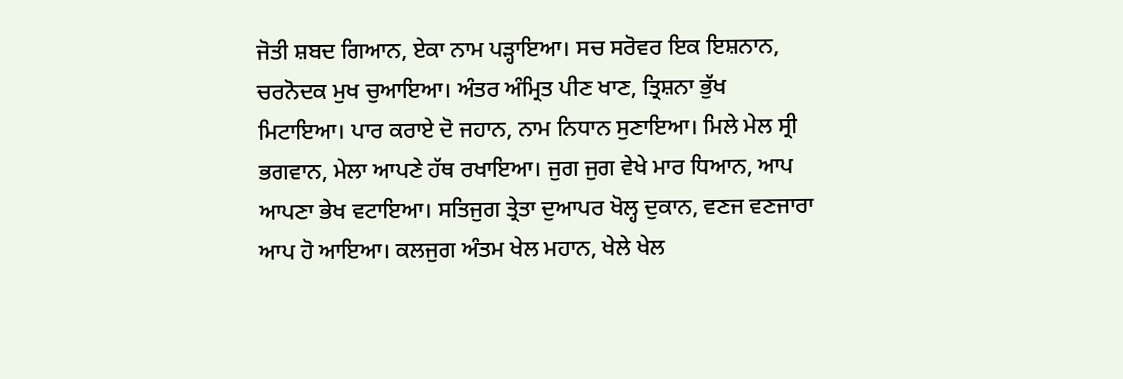ਜੋਤੀ ਸ਼ਬਦ ਗਿਆਨ, ਏਕਾ ਨਾਮ ਪੜ੍ਹਾਇਆ। ਸਚ ਸਰੋਵਰ ਇਕ ਇਸ਼ਨਾਨ, ਚਰਨੋਦਕ ਮੁਖ ਚੁਆਇਆ। ਅੰਤਰ ਅੰਮ੍ਰਿਤ ਪੀਣ ਖਾਣ, ਤ੍ਰਿਸ਼ਨਾ ਭੁੱਖ ਮਿਟਾਇਆ। ਪਾਰ ਕਰਾਏ ਦੋ ਜਹਾਨ, ਨਾਮ ਨਿਧਾਨ ਸੁਣਾਇਆ। ਮਿਲੇ ਮੇਲ ਸ੍ਰੀ ਭਗਵਾਨ, ਮੇਲਾ ਆਪਣੇ ਹੱਥ ਰਖਾਇਆ। ਜੁਗ ਜੁਗ ਵੇਖੇ ਮਾਰ ਧਿਆਨ, ਆਪ ਆਪਣਾ ਭੇਖ ਵਟਾਇਆ। ਸਤਿਜੁਗ ਤ੍ਰੇਤਾ ਦੁਆਪਰ ਖੋਲ੍ਹ ਦੁਕਾਨ, ਵਣਜ ਵਣਜਾਰਾ ਆਪ ਹੋ ਆਇਆ। ਕਲਜੁਗ ਅੰਤਮ ਖੇਲ ਮਹਾਨ, ਖੇਲੇ ਖੇਲ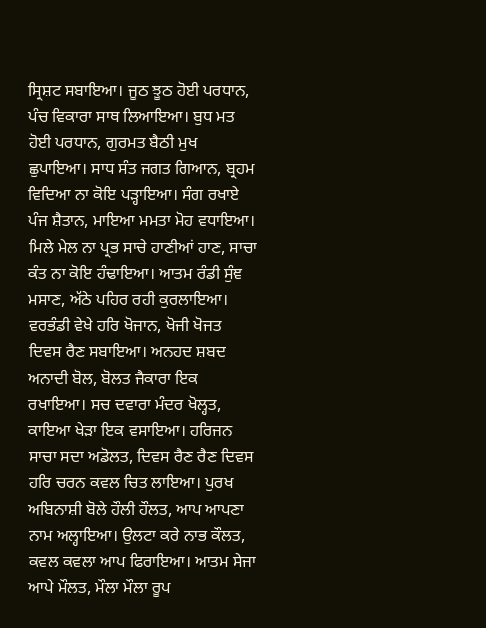ਸ੍ਰਿਸ਼ਟ ਸਬਾਇਆ। ਜੂਠ ਝੂਠ ਹੋਈ ਪਰਧਾਨ, ਪੰਚ ਵਿਕਾਰਾ ਸਾਥ ਲਿਆਇਆ। ਬੁਧ ਮਤ ਹੋਈ ਪਰਧਾਨ, ਗੁਰਮਤ ਬੈਠੀ ਮੁਖ ਛੁਪਾਇਆ। ਸਾਧ ਸੰਤ ਜਗਤ ਗਿਆਨ, ਬ੍ਰਹਮ ਵਿਦਿਆ ਨਾ ਕੋਇ ਪੜ੍ਹਾਇਆ। ਸੰਗ ਰਖਾਏ ਪੰਜ ਸ਼ੈਤਾਨ, ਮਾਇਆ ਮਮਤਾ ਮੋਹ ਵਧਾਇਆ। ਮਿਲੇ ਮੇਲ ਨਾ ਪ੍ਰਭ ਸਾਚੇ ਹਾਣੀਆਂ ਹਾਣ, ਸਾਚਾ ਕੰਤ ਨਾ ਕੋਇ ਹੰਢਾਇਆ। ਆਤਮ ਰੰਡੀ ਸੁੰਞ ਮਸਾਣ, ਅੱਠੇ ਪਹਿਰ ਰਹੀ ਕੁਰਲਾਇਆ। ਵਰਭੰਡੀ ਵੇਖੇ ਹਰਿ ਖੋਜਾਨ, ਖੋਜੀ ਖੋਜਤ ਦਿਵਸ ਰੈਣ ਸਬਾਇਆ। ਅਨਹਦ ਸ਼ਬਦ ਅਨਾਦੀ ਬੋਲ, ਬੋਲਤ ਜੈਕਾਰਾ ਇਕ ਰਖਾਇਆ। ਸਚ ਦਵਾਰਾ ਮੰਦਰ ਖੋਲ੍ਹਤ, ਕਾਇਆ ਖੇੜਾ ਇਕ ਵਸਾਇਆ। ਹਰਿਜਨ ਸਾਚਾ ਸਦਾ ਅਡੋਲਤ, ਦਿਵਸ ਰੈਣ ਰੈਣ ਦਿਵਸ ਹਰਿ ਚਰਨ ਕਵਲ ਚਿਤ ਲਾਇਆ। ਪੁਰਖ ਅਬਿਨਾਸ਼ੀ ਬੋਲੇ ਹੌਲੀ ਹੌਲਤ, ਆਪ ਆਪਣਾ ਨਾਮ ਅਲ੍ਹਾਇਆ। ਉਲਟਾ ਕਰੇ ਨਾਭ ਕੌਲਤ, ਕਵਲ ਕਵਲਾ ਆਪ ਫਿਰਾਇਆ। ਆਤਮ ਸੇਜਾ ਆਪੇ ਮੌਲਤ, ਮੌਲਾ ਮੌਲਾ ਰੂਪ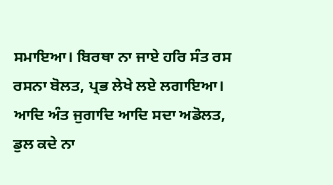ਸਮਾਇਆ। ਬਿਰਥਾ ਨਾ ਜਾਏ ਹਰਿ ਸੰਤ ਰਸ ਰਸਨਾ ਬੋਲਤ, ਪ੍ਰਭ ਲੇਖੇ ਲਏ ਲਗਾਇਆ। ਆਦਿ ਅੰਤ ਜੁਗਾਦਿ ਆਦਿ ਸਦਾ ਅਡੋਲਤ, ਡੁਲ ਕਦੇ ਨਾ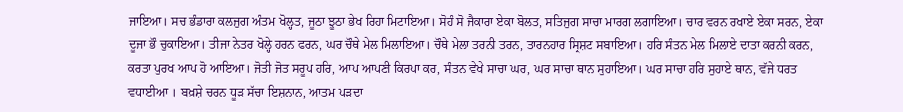ਜਾਇਆ। ਸਚ ਭੰਡਾਰਾ ਕਲਜੁਗ ਅੰਤਮ ਖੋਲ੍ਹਤ, ਜੂਠਾ ਝੂਠਾ ਭੇਖ ਰਿਹਾ ਮਿਟਾਇਆ। ਸੋਹੰ ਸੋ ਜੈਕਾਰਾ ਏਕਾ ਬੋਲਤ, ਸਤਿਜੁਗ ਸਾਚਾ ਮਾਰਗ ਲਗਾਇਆ। ਚਾਰ ਵਰਨ ਰਖਾਏ ਏਕਾ ਸਰਨ, ਏਕਾ ਦੂਜਾ ਭੌ ਚੁਕਾਇਆ। ਤੀਜਾ ਨੇਤਰ ਖੋਲ੍ਹੇ ਹਰਨ ਫਰਨ, ਘਰ ਚੌਥੇ ਮੇਲ ਮਿਲਾਇਆ। ਚੌਥੇ ਮੇਲਾ ਤਰਨੀ ਤਰਨ, ਤਾਰਨਹਾਰ ਸ੍ਰਿਸ਼ਟ ਸਬਾਇਆ। ਹਰਿ ਸੰਤਨ ਮੇਲ ਮਿਲਾਏ ਦਾਤਾ ਕਰਨੀ ਕਰਨ, ਕਰਤਾ ਪੁਰਖ ਆਪ ਹੋ ਆਇਆ। ਜੋਤੀ ਜੋਤ ਸਰੂਪ ਹਰਿ, ਆਪ ਆਪਣੀ ਕਿਰਪਾ ਕਰ, ਸੰਤਨ ਵੇਖੇ ਸਾਚਾ ਘਰ, ਘਰ ਸਾਚਾ ਥਾਨ ਸੁਹਾਇਆ। ਘਰ ਸਾਚਾ ਹਰਿ ਸੁਹਾਏ ਥਾਨ, ਵੱਜੇ ਧਰਤ ਵਧਾਈਆ । ਬਖ਼ਸ਼ੇ ਚਰਨ ਧੂੜ ਸੱਚਾ ਇਸ਼ਨਾਨ, ਆਤਮ ਪੜਦਾ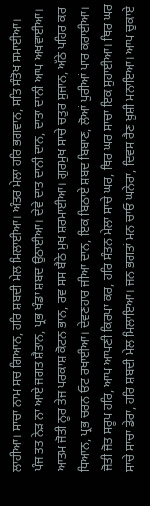ਲਾਹੀਆ। ਸਾਚਾ ਨਾਮ ਸਚ ਗਿਆਨ, ਹਰਿ ਸ਼ਬਦੀ ਮੇਲ ਮਿਲਾਈਆ। ਅੰਤਰ ਮੇਲਾ ਹਰਿ ਭਗਵਾਨ, ਸਤਿ ਸੰਤੋਖ ਸਮਾਈਆ। ਪੰਜ ਤਤ ਨੇੜ ਨਾ ਆਏ ਜਗਤ ਸ਼ੈਤਾਨ, ਪ੍ਰਭ ਖੰਡਾ ਸ਼ਬਦ ਉਠਾਈਆ। ਦੇਵੇ ਦਾਤ ਦਾਨੀ ਦਾਨ, ਦਾਤਾ ਦਾਨੀ ਆਪ ਅਖਵਾਈਆ। ਆਤਮ ਜੋਤੀ ਨੂਰ ਤੇਜ ਪਰਕਾਸ਼ ਕੋਟਨ ਭਾਨ, ਰਵ ਸਸ ਬੈਠੇ ਮੁਖ ਸ਼ਰਮਾਈਆ। ਗੁਰਮੁਖ ਸਾਚੇ ਚਤੁਰ ਸੁਜਾਨ, ਅੱਠੇ ਪਹਿਰ ਕਰ ਧਿਆਨ, ਪ੍ਰਭ ਚਰਨ ਓਟ ਰਖਾਈਆ। ਦੇਵਣਹਾਰ ਜੀਆ ਦਾਨ, ਇਕ ਬਿਠਾਏ ਸ਼ਬਦ ਬਿਬਾਣ, ਲੋਆਂ ਪੁਰੀਆਂ ਪਾਰ ਕਰਾਈਆ। ਜੋਤੀ ਜੋਤ ਸਰੂਪ ਹਰਿ, ਆਪ ਆਪਣੀ ਕਿਰਪਾ ਕਰ, ਹਰਿ ਸੰਤਨ ਮੇਲਾ ਸਾਚੇ ਘਰ, ਥਿਰ ਘਰ ਸਾਚਾ ਇਕ ਸੁਹਾਈਆ। ਥਿਰ ਘਰ ਸਾਚੇ ਸਾਚਾ ਡੇਰਾ, ਹਰਿ ਸ਼ਬਦੀ ਮੇਲ ਮਿਲਾਇਆ। ਜਨ ਭਗਤਾਂ ਮਨ ਚਾਓ ਘਨੇਰਾ, ਦਿਵਸ ਰੈਣ ਖ਼ੁਸ਼ੀ ਮਨਾਇਆ। ਆਪ ਚੁਕਾਏ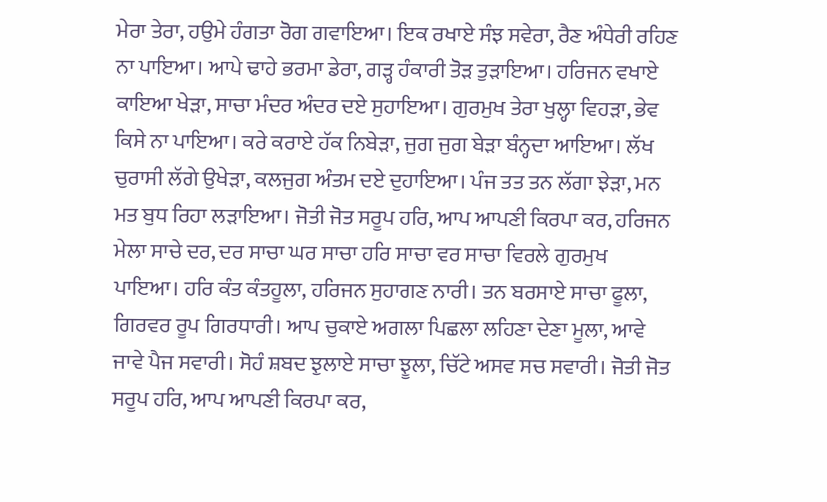ਮੇਰਾ ਤੇਰਾ, ਹਉਮੇ ਹੰਗਤਾ ਰੋਗ ਗਵਾਇਆ। ਇਕ ਰਖਾਏ ਸੰਝ ਸਵੇਰਾ, ਰੈਣ ਅੰਧੇਰੀ ਰਹਿਣ ਨਾ ਪਾਇਆ। ਆਪੇ ਢਾਹੇ ਭਰਮਾ ਡੇਰਾ, ਗੜ੍ਹ ਹੰਕਾਰੀ ਤੋੜ ਤੁੜਾਇਆ। ਹਰਿਜਨ ਵਖਾਏ ਕਾਇਆ ਖੇੜਾ, ਸਾਚਾ ਮੰਦਰ ਅੰਦਰ ਦਏ ਸੁਹਾਇਆ। ਗੁਰਮੁਖ ਤੇਰਾ ਖੁਲ੍ਹਾ ਵਿਹੜਾ, ਭੇਵ ਕਿਸੇ ਨਾ ਪਾਇਆ। ਕਰੇ ਕਰਾਏ ਹੱਕ ਨਿਬੇੜਾ, ਜੁਗ ਜੁਗ ਬੇੜਾ ਬੰਨ੍ਹਦਾ ਆਇਆ। ਲੱਖ ਚੁਰਾਸੀ ਲੱਗੇ ਉਖੇੜਾ, ਕਲਜੁਗ ਅੰਤਮ ਦਏ ਦੁਹਾਇਆ। ਪੰਜ ਤਤ ਤਨ ਲੱਗਾ ਝੇੜਾ, ਮਨ ਮਤ ਬੁਧ ਰਿਹਾ ਲੜਾਇਆ। ਜੋਤੀ ਜੋਤ ਸਰੂਪ ਹਰਿ, ਆਪ ਆਪਣੀ ਕਿਰਪਾ ਕਰ, ਹਰਿਜਨ ਮੇਲਾ ਸਾਚੇ ਦਰ, ਦਰ ਸਾਚਾ ਘਰ ਸਾਚਾ ਹਰਿ ਸਾਚਾ ਵਰ ਸਾਚਾ ਵਿਰਲੇ ਗੁਰਮੁਖ ਪਾਇਆ। ਹਰਿ ਕੰਤ ਕੰਤਹੂਲਾ, ਹਰਿਜਨ ਸੁਹਾਗਣ ਨਾਰੀ। ਤਨ ਬਰਸਾਏ ਸਾਚਾ ਫੂਲਾ, ਗਿਰਵਰ ਰੂਪ ਗਿਰਧਾਰੀ। ਆਪ ਚੁਕਾਏ ਅਗਲਾ ਪਿਛਲਾ ਲਹਿਣਾ ਦੇਣਾ ਮੂਲਾ, ਆਵੇ ਜਾਵੇ ਪੈਜ ਸਵਾਰੀ। ਸੋਹੰ ਸ਼ਬਦ ਝੁਲਾਏ ਸਾਚਾ ਝੂਲਾ, ਚਿੱਟੇ ਅਸਵ ਸਚ ਸਵਾਰੀ। ਜੋਤੀ ਜੋਤ ਸਰੂਪ ਹਰਿ, ਆਪ ਆਪਣੀ ਕਿਰਪਾ ਕਰ,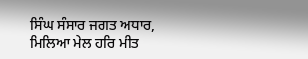ਸਿੰਘ ਸੰਸਾਰ ਜਗਤ ਅਧਾਰ, ਮਿਲਿਆ ਮੇਲ ਹਰਿ ਮੀਤ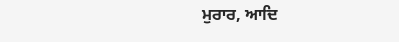ਮੁਰਾਰ, ਆਦਿ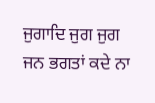ਜੁਗਾਦਿ ਜੁਗ ਜੁਗ ਜਨ ਭਗਤਾਂ ਕਦੇ ਨਾ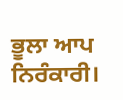ਭੂਲਾ ਆਪ ਨਿਰੰਕਾਰੀ।